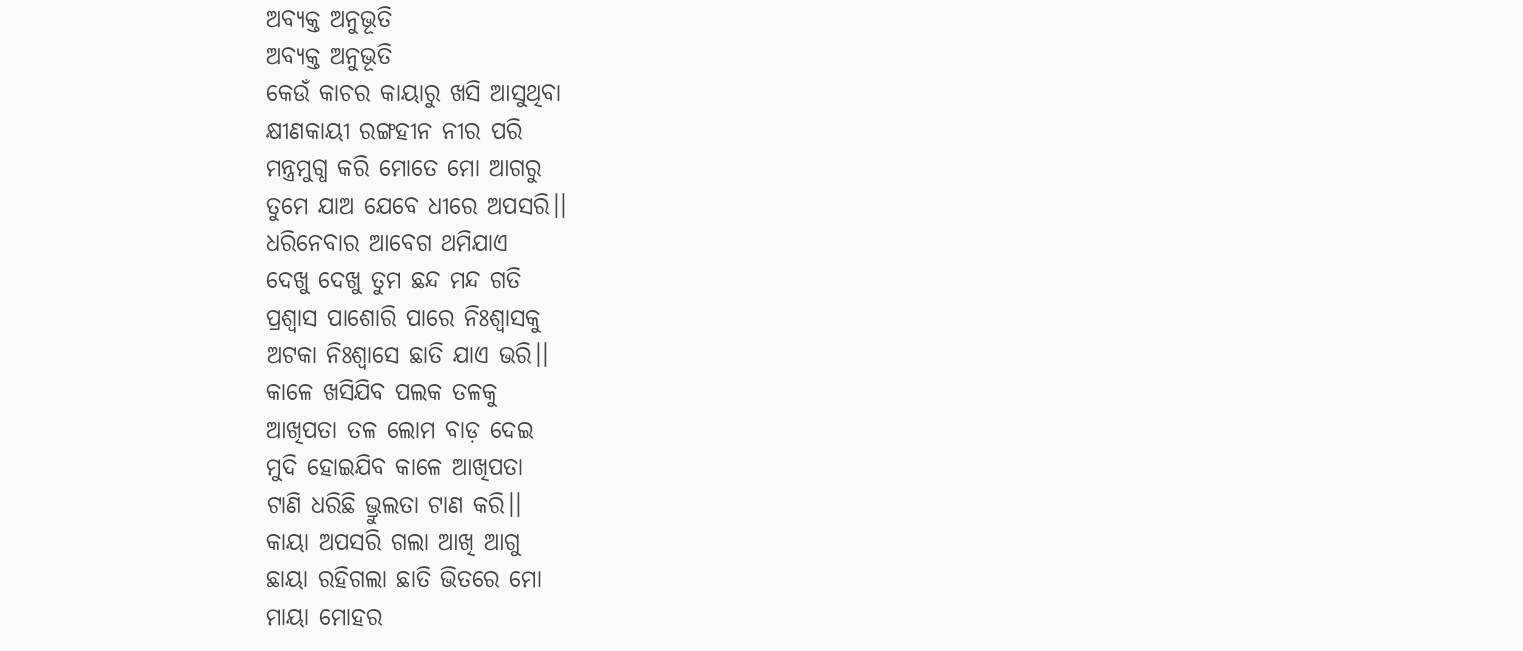ଅବ୍ୟକ୍ତ ଅନୁଭୂତି
ଅବ୍ୟକ୍ତ ଅନୁଭୂତି
କେଉଁ କାଚର କାୟାରୁ ଖସି ଆସୁଥିବା
କ୍ଷୀଣକାୟୀ ରଙ୍ଗହୀନ ନୀର ପରି
ମନ୍ତ୍ରମୁଗ୍ଧ କରି ମୋତେ ମୋ ଆଗରୁ
ତୁମେ ଯାଅ ଯେବେ ଧୀରେ ଅପସରି।।
ଧରିନେବାର ଆବେଗ ଥମିଯାଏ
ଦେଖୁ ଦେଖୁ ତୁମ ଛନ୍ଦ ମନ୍ଦ ଗତି
ପ୍ରଶ୍ବାସ ପାଶୋରି ପାରେ ନିଃଶ୍ବାସକୁ
ଅଟକା ନିଃଶ୍ବାସେ ଛାତି ଯାଏ ଭରି।।
କାଳେ ଖସିଯିବ ପଲକ ତଳକୁ
ଆଖିପତା ତଳ ଲୋମ ବାଡ଼ ଦେଇ
ମୁଦି ହୋଇଯିବ କାଳେ ଆଖିପତା
ଟାଣି ଧରିଛି ଭ୍ରୁଲତା ଟାଣ କରି।।
କାୟା ଅପସରି ଗଲା ଆଖି ଆଗୁ
ଛାୟା ରହିଗଲା ଛାତି ଭିତରେ ମୋ
ମାୟା ମୋହର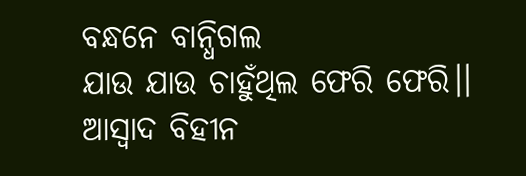ବନ୍ଧନେ ବାନ୍ଧିଗଲ
ଯାଉ ଯାଉ ଚାହୁଁଥିଲ ଫେରି ଫେରି।।
ଆସ୍ଵାଦ ବିହୀନ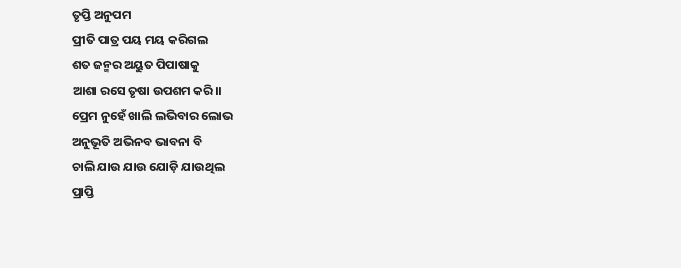ତୃପ୍ତି ଅନୁପମ
ପ୍ରୀତି ପାତ୍ର ପୟ ମୟ କରିଗଲ
ଶତ ଜନ୍ମର ଅୟୁତ ପିପାଷାକୁ
ଆଶା ରସେ ତୃଷା ଉପଶମ କରି।।
ପ୍ରେମ ନୁହେଁ ଖାଲି ଲଭିବାର ଲୋଭ
ଅନୁଭୂତି ଅଭିନବ ଭାବନା ବି
ଚାଲି ଯାଉ ଯାଉ ଯୋଡ଼ି ଯାଉଥିଲ
ପ୍ରାପ୍ତି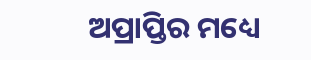ଅପ୍ରାପ୍ତିର ମଧ୍ୟେ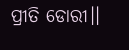ପ୍ରୀତି ଡୋରୀ।।